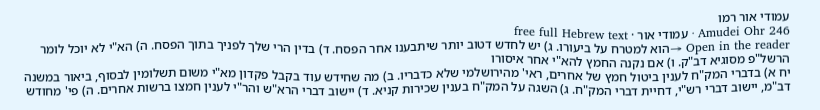עמודי אור רמו
Amudei Ohr 246 · עמודי אור · free full Hebrew text
Open in the reader →הוא למטרח על ביעורו. ג) יש לחדש דטוב יותר שיתבענו אחר הפסח. ד) בדין הרי שלך לפניך בתוך הפסח. ה) הא"י לא יוכל לומר הרשל"פ מסוגיא דב"ק. ו) אם נקנה החמץ להא"י אחר איסורו
יח א) בדברי המק"ח לענין ביטול חמץ של אחרים, ראי' מהירושלמי שלא כדבריו. ב) מה שחידש עוד בקבל פקדון מא"י משום תשלומין לבסוף, ביאור במשנה דב"מ, יישוב דברי רש"י, דחיית דברי המק"ח. ג) השגה על המק"ח בענין שכירות קניא. ד) יישוב דברי הרא"ש והר"י לענין חמצו ברשות אחרים. ה) פי' מחודש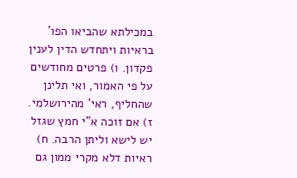במכילתא שהביאו הפו' בראיות ויתחדש הדין לענין פקדון. ו) פרטים מחודשים על פי האמור, ואי תלינן שהחליף, ראי' מהירושלמי. ז) אם זוכה א"י חמץ שגזל יש לישא וליתן הרבה. ח) ראיות דלא מקרי ממון גם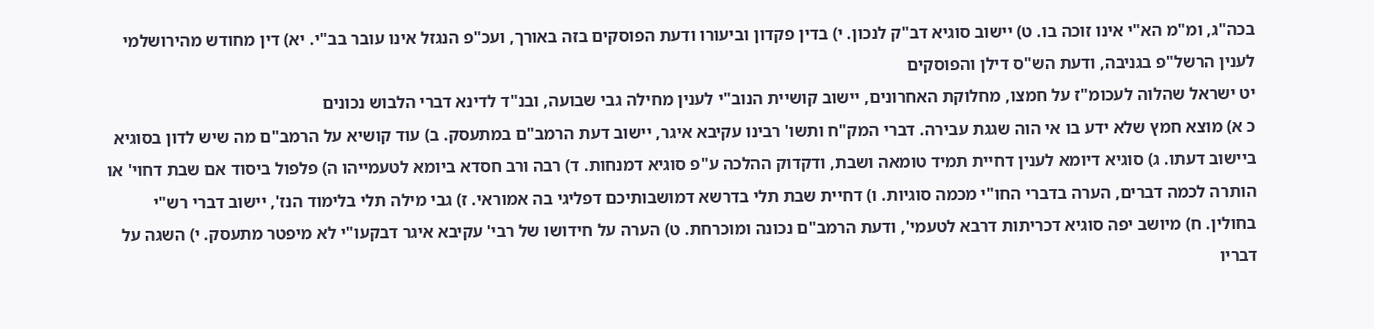בכה"ג, ומ"מ הא"י אינו זוכה בו. ט) יישוב סוגיא דב"ק לנכון. י) בדין פקדון וביעורו ודעת הפוסקים בזה באורך, ועכ"פ הנגזל אינו עובר בב"י. יא) דין מחודש מהירושלמי לענין הרשל"פ בגניבה, ודעת הש"ס דילן והפוסקים
יט ישראל שהלוה לעכומ"ז על חמצו, מחלוקת האחרונים, יישוב קושיית הנוב"י לענין מחילה גבי שבועה, ובנ"ד לדינא דברי הלבוש נכונים
כ א) מוצא חמץ שלא ידע בו אי הוה שגגת עבירה. דברי המק"ח ותשו' רבינו עקיבא איגר, יישוב דעת הרמב"ם במתעסק. ב) עוד קושיא על הרמב"ם מה שיש לדון בסוגיא ביישוב דעתו. ג) סוגיא דיומא לענין דחיית תמיד טומאה ושבת, ודקדוק ההלכה ע"פ סוגיא דמנחות. ד) רבה ורב חסדא ביומא לטעמייהו ה) פלפול ביסוד אם שבת דחוי' או הותרה לכמה דברים, הערה בדברי החו"י מכמה סוגיות. ו) דחיית שבת תלי בדרשא דמושבותיכם דפליגי בה אמוראי. ז) גבי מילה תלי בלימוד הנז', יישוב דברי רש"י בחולין. ח) מיושב יפה סוגיא דכריתות דרבא לטעמי', ודעת הרמב"ם נכונה ומוכרחת. ט) הערה על חידושו של רבי' עקיבא איגר דבקעו"י לא מיפטר מתעסק. י) השגה על דבריו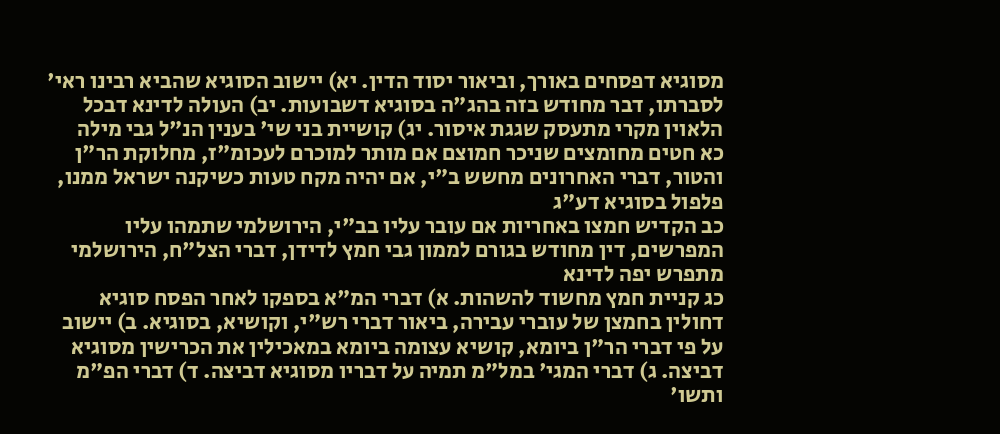מסוגיא דפסחים באורך, וביאור יסוד הדין. יא) יישוב הסוגיא שהביא רבינו ראי' לסברתו, דבר מחודש בזה בהג"ה בסוגיא דשבועות. יב) העולה לדינא דבכל הלאוין מקרי מתעסק שגגת איסור. יג) קושיית בני שי' בענין הנ"ל גבי מילה
כא חטים מחומצים שניכר חמוצם אם מותר למוכרם לעכומ"ז, מחלוקת הר"ן והטור, דברי האחרונים מחשש ב"י, אם יהיה מקח טעות כשיקנה ישראל ממנו, פלפול בסוגיא דע"ג
כב הקדיש חמצו באחריות אם עובר עליו בב"י, הירושלמי שתמהו עליו המפרשים, דין מחודש בגורם לממון גבי חמץ לדידן, דברי הצל"ח, הירושלמי מתפרש יפה לדינא
כג קניית חמץ מחשוד להשהות. א) דברי המ"א בספקו לאחר הפסח סוגיא דחולין בחמצן של עוברי עבירה, ביאור דברי רש"י, וקושיא, בסוגיא. ב) יישוב על פי דברי הר"ן ביומא, קושיא עצומה ביומא במאכילין את הכרישין מסוגיא דביצה. ג) דברי המגי' במל"מ תמיה על דבריו מסוגיא דביצה. ד) דברי הפ"מ ותשו'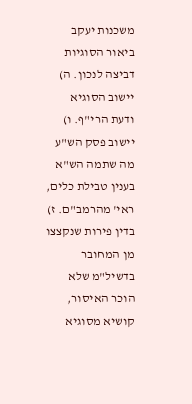משכנות יעקב ביאור הסוגיות דביצה לנכון. ה) יישוב הסוגיא ודעת הרי"ף. ו) יישוב פסק הש"ע מה שתמה הש"א בענין טבילת כלים, ראי' מהרמב"ם. ז) בדין פירות שנקצצו מן המחובר בדשיל"מ שלא הוכר האיסור, קושיא מסוגיא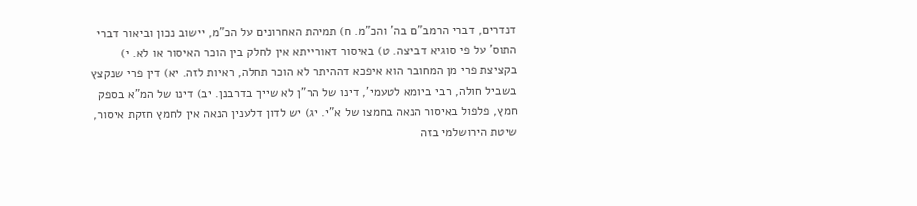דנדרים, דברי הרמב"ם בה' והכ"מ. ח) תמיהת האחרונים על הכ"מ, יישוב נכון וביאור דברי התוס' על פי סוגיא דביצה. ט) באיסור דאורייתא אין לחלק בין הוכר האיסור או לא. י) בקציצת פרי מן המחובר הוא איפכא דההיתר לא הוכר תחלה, ראיות לזה. יא) דין פרי שנקצץ בשביל חולה, רבי ביומא לטעמי', דינו של הר"ן לא שייך בדרבנן. יב) דינו של המ"א בספק חמץ, פלפול באיסור הנאה בחמצו של א"י. יג) יש לדון דלענין הנאה אין לחמץ חזקת איסור, שיטת הירושלמי בזה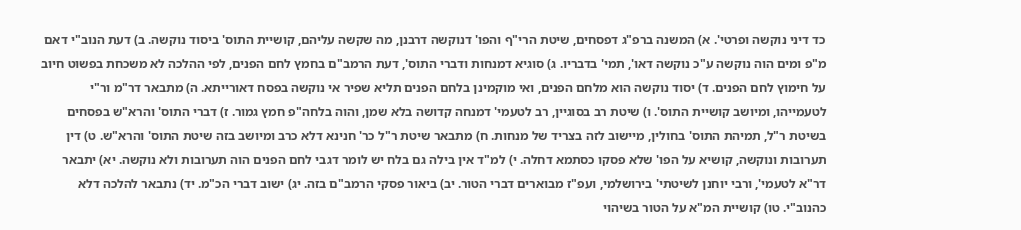כד דיני נוקשה ופרטי'. א) המשנה ברפ"ג דפסחים, שיטת הרי"ף והפו' דנוקשה דרבנן, מה שקשה עליהם, קושיית התוס' ביסוד נוקשה. ב) דעת הנוב"י דאם מ"פ ומים הוה נוקשה ע"כ נוקשה דאו', תמי' בדבריו. ג) סוגיא דמנחות ודברי התוס', דעת הרמב"ם בחמץ לחם הפנים, לפי ההלכה לא משכחת בפשוט חיוב על חימוץ לחם הפנים. ד) יסוד נוקשה הוא מלחם הפנים, ואי מוקמינן בלחם הפנים תליא שפיר אי נוקשה בפסח דאורייתא. ה) מתבאר דר"מ ור"י לטעמייהו, ומיושב קושיית התוס'. ו) שיטת רב בסוגיין, רב לטעמי' דמנחה קדושה בלא שמן, והוה בלחה"פ חמץ גמור. ז) דברי התוס' והרא"ש בפסחים בשיטת ר"ל, תמיהת התוס' בחולין, מיישוב לזה בצריד של מנחות. ח) מתבאר שיטת ר"ל כר' חנינא דלא כרב ומיושב בזה שיטת התוס' והרא"ש. ט) דין תערובות ונוקשה, קושיא על הפו' שלא פסקו כסתמא דחלה. י) למ"ד אין בילה גם בלח יש לומר דגבי לחם הפנים הוה תערובות ולא נוקשה. יא) יתבאר דר"א לטעמי', ורבי יוחנן לשיטתי' בירושלמי, ועפ"ז מבוארים דברי הטור. יב) ביאור פסקי הרמב"ם בזה. יג) ישוב דברי הכ"מ. יד) נתבאר להלכה דלא כהנוב"י. טו) קושיית המ"א על הטור בשיהוי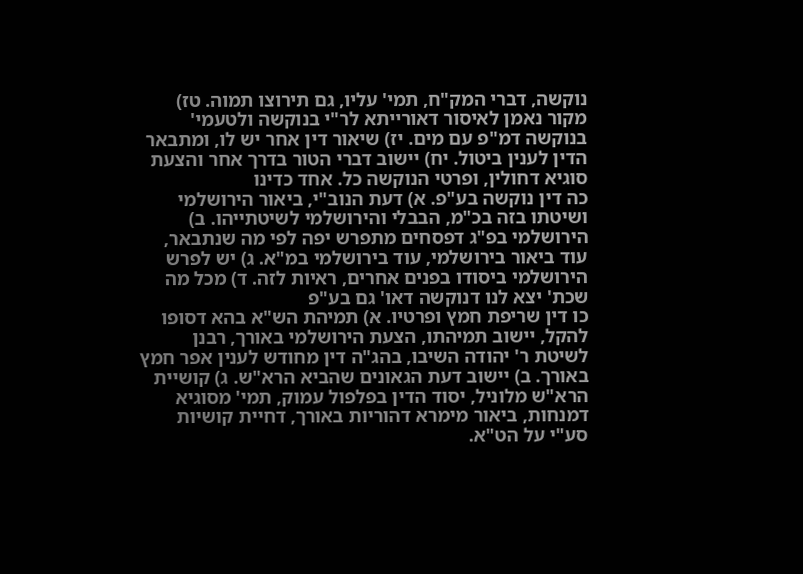נוקשה, דברי המק"ח, תמי' עליו, גם תירוצו תמוה. טז) מקור נאמן לאיסור דאורייתא לר"י בנוקשה ולטעמי' בנוקשה דמ"פ עם מים. יז) שיאור דין אחר יש לו, ומתבאר הדין לענין ביטול. יח) יישוב דברי הטור בדרך אחר והצעת סוגיא דחולין, ופרטי הנוקשה כל. אחד כדינו
כה דין נוקשה בע"פ. א) דעת הנוב"י, ביאור הירושלמי ושיטתו בזה בכ"מ, הבבלי והירושלמי לשיטתייהו. ב) הירושלמי בפ"ג דפסחים מתפרש יפה לפי מה שנתבאר, עוד ביאור בירושלמי, עוד בירושלמי במ"א. ג) יש לפרש הירושלמי ביסודו בפנים אחרים, ראיות לזה. ד) מכל מה שכת' יצא לנו דנוקשה דאו' גם בע"פ
כו דין שריפת חמץ ופרטיו. א) תמיהת הש"א בהא דסופו להקל, יישוב תמיהתו, הצעת הירושלמי באורך, רבנן לשיטת ר' יהודה השיבו, בהג"ה דין מחודש לענין אפר חמץ באורך. ב) יישוב דעת הגאונים שהביא הרא"ש. ג) קושיית הרא"ש מלוניל, יסוד הדין בפלפול עמוק, תמי' מסוגיא דמנחות, ביאור מימרא דהוריות באורך, דחיית קושיות סע"י על הט"א.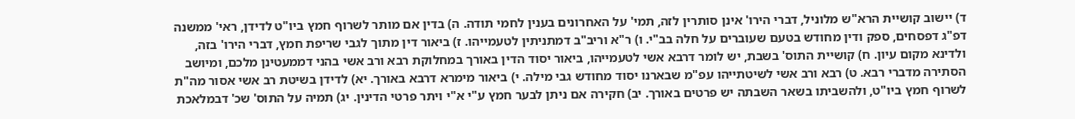ד) יישוב קושיית הרא"ש מלוניל, דברי הירו' אינן סותרין לזה, תמי' על האחרונים בענין לחמי תודה. ה) בדין אם מותר לשרוף חמץ ביו"ט לדידן, ראי' ממשנה דפ"ג דפסחים, ספק ודין מחודש בטעם שעוברים על חלה בב"י. ו) ר"א וריב"ב דמתניתין לטעמייהו. ז) ביאור דין מתוך לגבי שריפת חמץ, דברי הירו' בזה, ולדינא מקום עיון. ח) קושיית התוס' בשבת, יש לומר דרבא אשי לטעמייהו, ביאור יסוד הדין באורך במחלוקת רבא ורב אשי בהני דממעטינן מלכם, ומיושב הסתירה מדברי רבא. ט) רבא ורב אשי לשיטתייהו עפ"מ שבארנו יסוד מחודש גבי מילה. י) ביאור מימרא דרבא באורך. יא) לדידן בשיטת רב אשי אסור מה"ת לשרוף חמץ ביו"ט, ולהשביתו בשאר השבתה יש פרטים באורך. יב) חקירה אם ניתן לבער חמץ ע"י א"י ויתר פרטי הדינין. יג) תמיה על התוס' שכ' דבמלאכת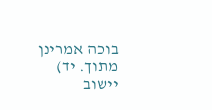בוכה אמרינן מתוך. יד) יישוב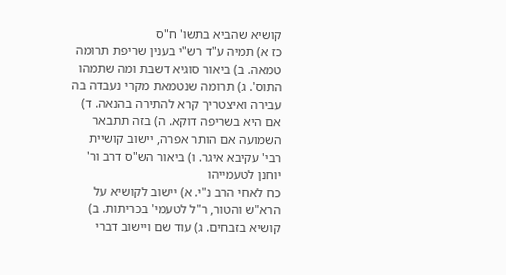קושיא שהביא בתשו' ח"ס
כז א) תמיה ע"ד רש"י בענין שריפת תרומה טמאה. ב) ביאור סוגיא דשבת ומה שתמהו התוס'. ג) תרומה שנטמאת מקרי נעבדה בה עבירה ואיצטריך קרא להתירה בהנאה. ד) אם היא בשריפה דוקא. ה) בזה תתבאר השמועה אם הותר אפרה, יישוב קושיית רבי' עקיבא איגר. ו) ביאור הש"ס דרב ור' יוחנן לטעמייהו
כח לאחי הרב נ"י. א) יישוב לקושיא על הרא"ש והטור, ר"ל לטעמי' בכריתות. ב) קושיא בזבחים. ג) עוד שם ויישוב דברי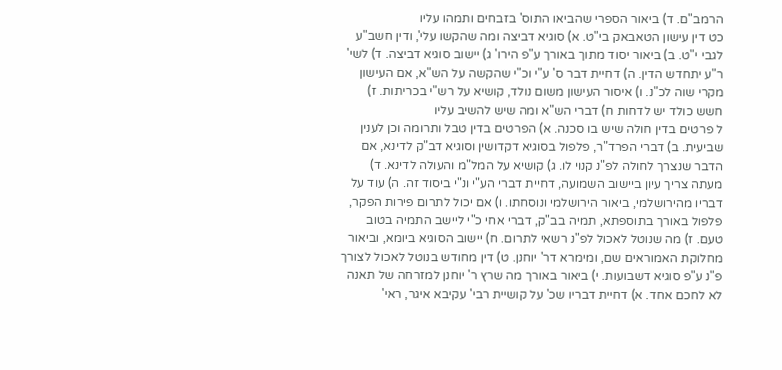הרמב"ם. ד) ביאור הספרי שהביאו התוס' בזבחים ותמהו עליו
כט דין עישון הטאבאק בי"ט. א) סוגיא דביצה ומה שהקשו עלי', ודין חשב"ע לגבי י"ט. ב) ביאור יסוד מתוך באורך ע"פ הירו' ג) יישוב סוגיא דביצה. ד) לשי' ר"ע יתחדש הדין. ה) דחיית דבר ס' ע"י וכ"י שהקשה על הש"א, אם העישון מקרי שוה לכ"נ. ו) איסור העישון משום נולד, קושיא על רש"י בכריתות. ז) חשש כולד יש לדחות ח) דברי הש"א ומה שיש להשיב עליו
ל פרטים בדין חולה שיש בו סכנה. א) הפרטים בדין טבל ותרומה וכן לענין שביעית. ב) דברי הפרד"ר, פלפול בסוגיא דקדושין וסוגיא דב"ק לדינא, אם הדבר שנצרך לחולה לפ"נ קנוי לו. ג) קושיא על המל"מ והעולה לדינא. ד) מעתה צריך עיון ביישוב השמועה, דחיית דברי הע"י ונ"י ביסוד זה. ה) עוד על דבריו מהירושלמי, ביאור הירושלמי ונוסחתו. ו) אם יכול לתרום פירות הפקר, פלפול באורך בתוספתא, תמיה בב"ק, דברי אחי כ"י ליישב התמיה בטוב טעם. ז) מה שנוטל לאכול לפ"נ רשאי לתרום. ח) יישוב הסוגיא ביומא, וביאור מחלוקת האמוראים שם, ומימרא דר' יוחנן. ט) דין מחודש בנוטל לאכול לצורך פ"נ ע"פ סוגיא דשבועות. י) ביאור באורך מה שרץ ר' יוחנן למזרחה של תאנה
לא לחכם אחד. א) דחיית דבריו שכ' על קושיית רבי' עקיבא איגר, ראי'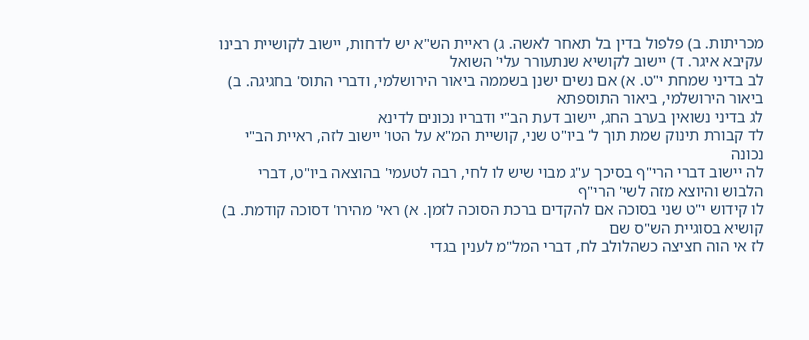מכריתות. ב) פלפול בדין בל תאחר לאשה. ג) ראיית הש"א יש לדחות, יישוב לקושיית רבינו עקיבא איגר. ד) יישוב לקושיא שנתעורר עלי' השואל
לב בדיני שמחת י"ט. א) אם נשים ישנן בשממה ביאור הירושלמי, ודברי התוס' בחגיגה. ב) ביאור הירושלמי, ביאור התוספתא
לג בדיני נשואין בערב החג, יישוב דעת הב"י ודבריו נכונים לדינא
לד קבורת תינוק שמת תוך ל' ביו"ט שני, קושיית המ"א על הטו' יישוב לזה, ראיית הב"י נכונה
לה יישוב דברי הרי"ף בסיכך ע"ג מבוי שיש לו לחי, רבה לטעמי' בהוצאה ביו"ט, דברי הלבוש והיוצא מזה לשי' הרי"ף
לו קידוש י"ט שני בסוכה אם להקדים ברכת הסוכה לזמן. א) ראי' מהירו' דסוכה קודמת. ב) קושיא בסוגיית הש"ס שם
לז אי הוה חציצה כשהלולב לח, דברי המל"מ לענין בגדי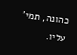כהונה, תמי' עליו.